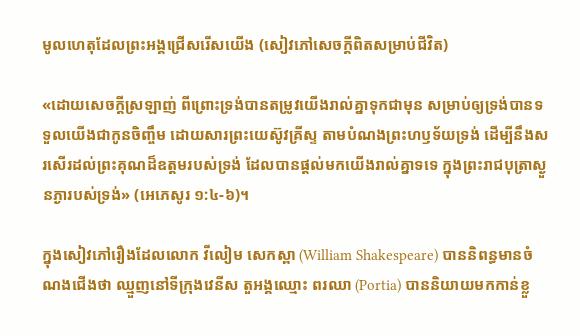មូលហេតុដែលព្រះអង្គជ្រើសរើសយើង (សៀវភៅសេចក្ដីពិតសម្រាប់ជីវិត)

«ដោយសេចក្តីស្រឡាញ់ ពីព្រោះទ្រង់បានតម្រូវយើងរាល់គ្នាទុកជាមុន សម្រាប់ឲ្យទ្រង់បានទទួលយើងជាកូនចិញ្ចឹម ដោយសារព្រះយេស៊ូវគ្រីស្ទ តាមបំណងព្រះហឫទ័យទ្រង់ ដើម្បីនឹងសរសើរដល់ព្រះគុណដ៏ឧត្តមរបស់ទ្រង់ ដែលបានផ្តល់មកយើងរាល់គ្នាទទេ ក្នុងព្រះរាជបុត្រាស្ងួនភ្ងារបស់ទ្រង់» (អេភេសូរ ១:៤-៦)។

ក្នុងសៀវភៅរឿងដែលលោក វីលៀម សេកស្ពា (William Shakespeare) បាននិពន្ធមានចំណងជើងថា ឈ្មួញនៅទីក្រុងវេនីស តួអង្គឈ្មោះ ពរឈា (Portia) បាននិយាយមកកាន់ខ្លួ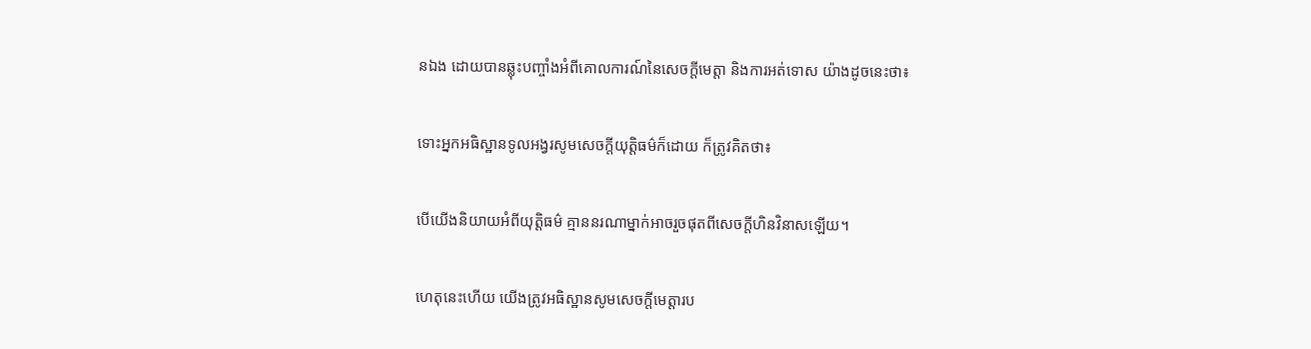នឯង ដោយបានឆ្លុះបញ្ចាំងអំពីគោលការណ៍នៃសេចក្តីមេត្តា និងការអត់ទោស យ៉ាងដូចនេះថា៖

ទោះអ្នកអធិស្ឋានទូលអង្វរសូមសេចក្តីយុត្តិធម៌ក៏ដោយ ក៏ត្រូវគិតថា៖

បើយើងនិយាយអំពីយុត្តិធម៌ គ្មាននរណាម្នាក់អាចរួចផុតពីសេចក្តីហិនវិនាសឡើយ។

ហេតុនេះហើយ យើងត្រូវអធិស្ឋានសូមសេចក្តីមេត្តារប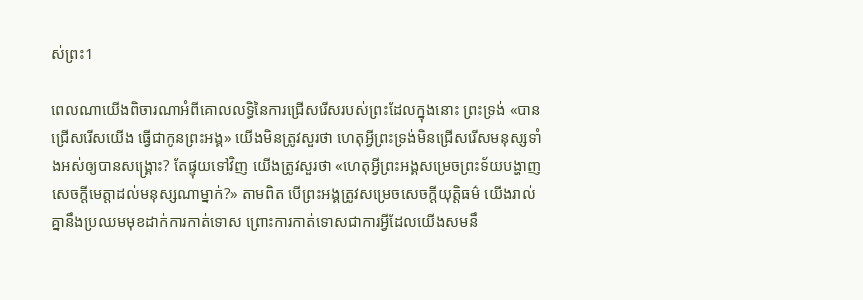ស់ព្រះ1

ពេលណាយើងពិចារណាអំពីគោលលទ្ធិនៃការជ្រើសរើសរបស់ព្រះដែលក្នុងនោះ ព្រះទ្រង់ «បានជ្រើសរើសយើង ធ្វើជាកូនព្រះអង្គ» យើងមិនត្រូវសួរថា ហេតុអ្វីព្រះទ្រង់មិនជ្រើសរើសមនុស្សទាំងអស់ឲ្យបានសង្គ្រោះ? តែផ្ទុយទៅវិញ យើងត្រូវសួរថា «ហេតុអ្វីព្រះអង្គសម្រេចព្រះទ័យបង្ហាញសេចក្តីមេត្តាដល់មនុស្សណាម្នាក់?» តាមពិត បើព្រះអង្គត្រូវសម្រេចសេចក្តីយុត្តិធម៌ យើងរាល់គ្នានឹងប្រឈមមុខដាក់ការកាត់ទោស ព្រោះការកាត់ទោសជាការអ្វីដែលយើងសមនឹ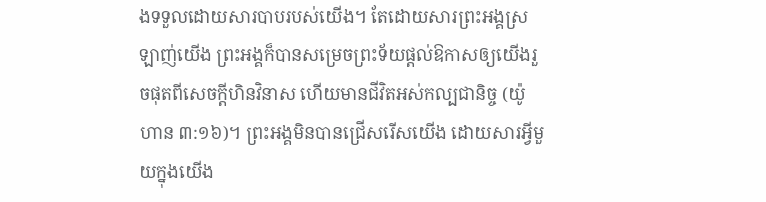ងទទួលដោយសារបាបរបស់យើង។ តែដោយសារព្រះអង្គស្រឡាញ់យើង ព្រះអង្គក៏បានសម្រេចព្រះទ័យផ្តល់ឱកាសឲ្យយើងរួចផុតពីសេចក្តីហិនវិនាស ហើយមានជីវិតអស់កល្បជានិច្ច (យ៉ូហាន ៣:១៦)។ ព្រះអង្គមិនបានជ្រើសរើសយើង ដោយសារអ្វីមួយក្នុងយើង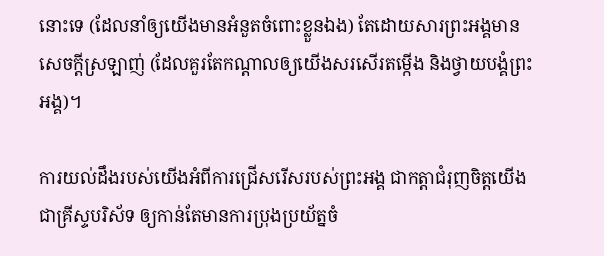នោះទេ (ដែលនាំឲ្យយើងមានអំនួតចំពោះខ្លួនឯង) តែដោយសារព្រះអង្គមានសេចក្តីស្រឡាញ់ (ដែលគួរតែកណ្ដាលឲ្យយើងសរសើរតម្កើង និងថ្វាយបង្គំព្រះអង្គ)។

ការយល់ដឹងរបស់យើងអំពីការជ្រើសរើសរបស់ព្រះអង្គ ជាកត្តាជំរុញចិត្តយើងជាគ្រីស្ទបរិស័ទ ឲ្យកាន់តែមានការប្រុងប្រយ័ត្នចំ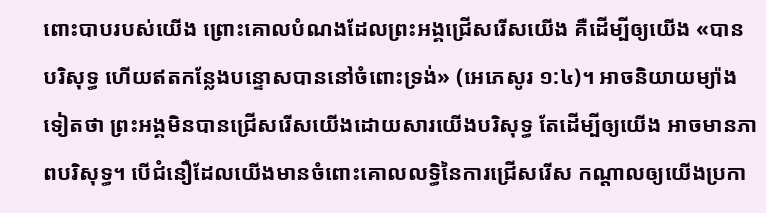ពោះបាបរបស់យើង ព្រោះគោលបំណងដែលព្រះអង្គជ្រើសរើសយើង គឺដើម្បីឲ្យយើង «បានបរិសុទ្ធ ហើយឥតកន្លែងបន្ទោសបាននៅចំពោះទ្រង់» (អេភេសូរ ១:៤)។ អាចនិយាយម្យ៉ាងទៀតថា ព្រះអង្គមិនបានជ្រើសរើសយើងដោយសារយើងបរិសុទ្ធ តែដើម្បីឲ្យយើង អាចមានភាពបរិសុទ្ធ។ បើជំនឿដែលយើងមានចំពោះគោលលទ្ធិនៃការជ្រើសរើស កណ្ដាលឲ្យយើងប្រកា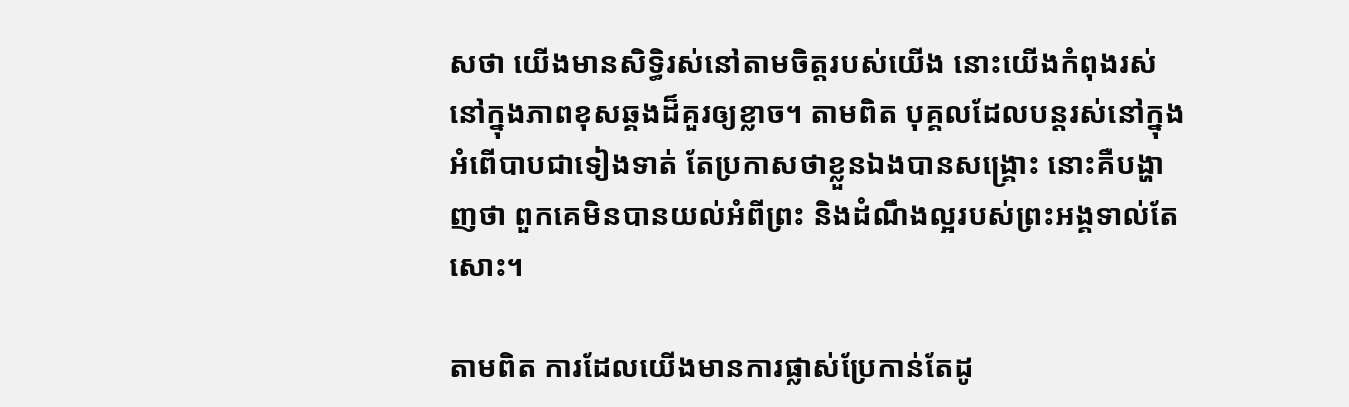សថា យើងមានសិទ្ធិរស់នៅតាមចិត្តរបស់យើង នោះយើងកំពុងរស់នៅក្នុងភាពខុសឆ្គងដ៏គួរឲ្យខ្លាច។ តាមពិត បុគ្គលដែលបន្តរស់នៅក្នុងអំពើបាបជាទៀងទាត់ តែប្រកាសថាខ្លួនឯងបានសង្គ្រោះ នោះគឺបង្ហាញថា ពួកគេមិនបានយល់អំពីព្រះ និងដំណឹងល្អរបស់ព្រះអង្គទាល់តែសោះ។

តាមពិត ការដែលយើងមានការផ្លាស់ប្រែកាន់តែដូ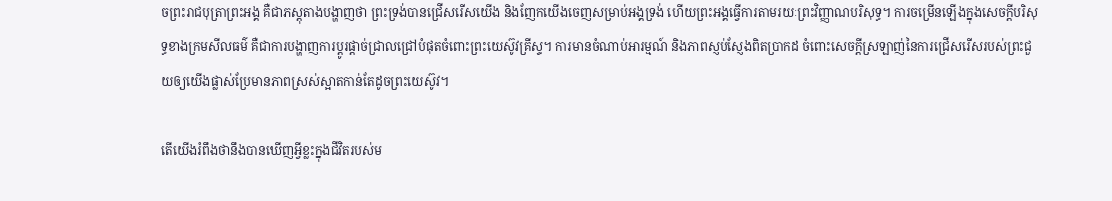ចព្រះរាជបុត្រាព្រះអង្គ គឺជាភស្តុតាងបង្ហាញថា ព្រះទ្រង់បានជ្រើសរើសយើង និងញែកយើងចេញសម្រាប់អង្គទ្រង់ ហើយព្រះអង្គធ្វើការតាមរយៈព្រះវិញ្ញាណបរិសុទ្ធ។ ការចម្រើនឡើងក្នុងសេចក្តីបរិសុទ្ធខាងក្រមសីលធម៌ គឺជាការបង្ហាញការប្ដូរផ្តាច់ជ្រាលជ្រៅបំផុតចំពោះព្រះយេស៊ូវគ្រីស្ទ។ ការមានចំណាប់អារម្មណ៍ និងភាពស្ញប់ស្ញែងពិតប្រាកដ ចំពោះសេចក្តីស្រឡាញ់នៃការជ្រើសរើសរបស់ព្រះជួយឲ្យយើងផ្លាស់ប្រែមានភាពស្រស់ស្អាតកាន់តែដូចព្រះយេស៊ូវ។

តើយើងរំពឹងថានឹងបានឃើញអ្វីខ្លះក្នុងជីវិតរបស់ម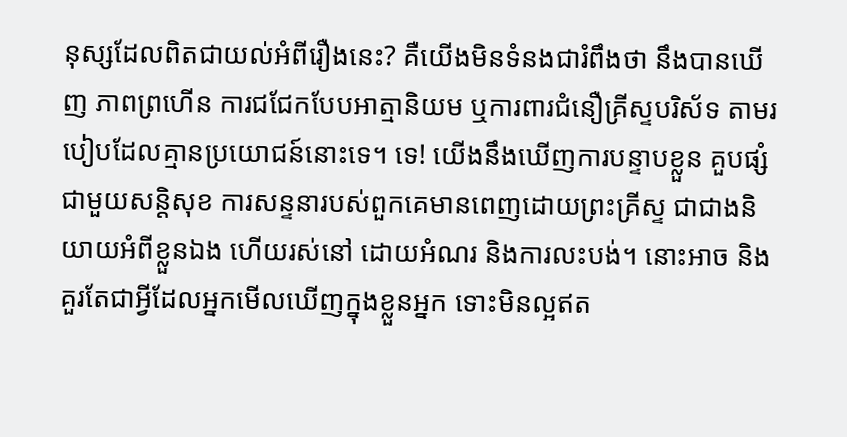នុស្សដែលពិតជាយល់អំពីរឿងនេះ? គឺយើងមិនទំនងជារំពឹងថា នឹងបានឃើញ ភាពព្រហើន ការជជែកបែបអាត្មានិយម ឬការពារជំនឿគ្រីស្ទបរិស័ទ តាមរបៀបដែលគ្មានប្រយោជន៍នោះទេ។ ទេ! យើងនឹងឃើញការបន្ទាបខ្លួន គួបផ្សំជាមួយសន្តិសុខ ការសន្ទនារបស់ពួកគេមានពេញដោយព្រះគ្រីស្ទ ជាជាងនិយាយអំពីខ្លួនឯង ហើយរស់នៅ ដោយអំណរ និងការលះបង់។ នោះអាច និងគួរតែជាអ្វីដែលអ្នកមើលឃើញក្នុងខ្លួនអ្នក ទោះមិនល្អឥត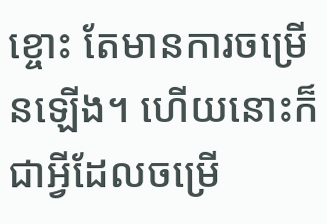ខ្ចោះ តែមានការចម្រើនឡើង។ ហើយនោះក៏ជាអ្វីដែលចម្រើ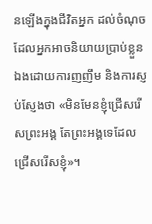នឡើងក្នុងជីវិតអ្នក ដល់ចំណុចដែលអ្នកអាចនិយាយប្រាប់ខ្លួនឯងដោយការញញឹម និងការស្ញប់ស្ញែងថា «មិនមែនខ្ញុំជ្រើសរើសព្រះអង្គ តែព្រះអង្គទេដែលជ្រើសរើសខ្ញុំ»។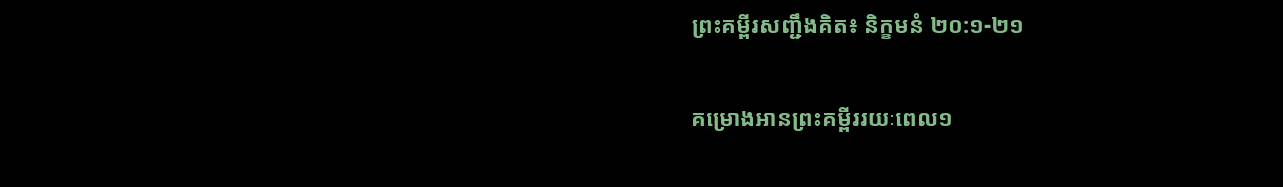ព្រះគម្ពីរសញ្ជឹងគិត៖ និក្ខមនំ ២០:១-២១

គម្រោងអានព្រះគម្ពីររយៈពេល១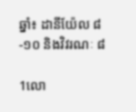ឆ្នាំ៖ ដានីយ៉ែល ៨-១០ និងវិវរណៈ ៨

1លោ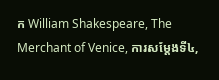ក William Shakespeare, The Merchant of Venice, ការសម្ដែងទី៤,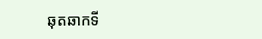ឆុតឆាកទី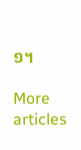១។

More articles